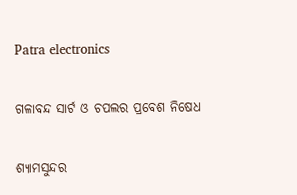Patra electronics

ଗଳାବନ୍ଦ ସାର୍ଟ ଓ ଚପଲର ପ୍ରବେଶ ନିଷେଧ

ଶ୍ୟାମସୁନ୍ଦର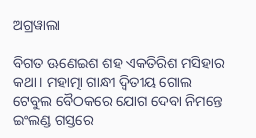ଅଗ୍ରୱାଲା

ବିଗତ ଊଣେଇଶ ଶହ ଏକତିରିଶ ମସିହାର କଥା। ମହାତ୍ମା ଗାନ୍ଧୀ ଦ୍ୱିତୀୟ ଗୋଲ ଟେବୁଲ ବୈଠକରେ ଯୋଗ ଦେବା ନିମନ୍ତେ ଇଂଲଣ୍ଡ ଗସ୍ତରେ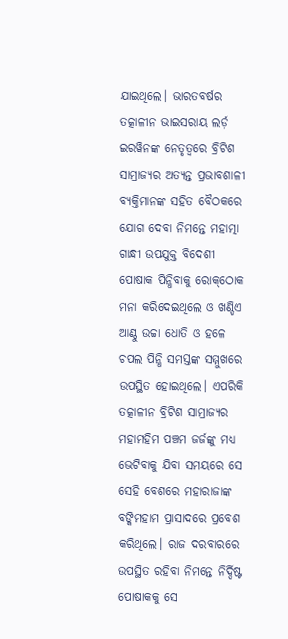ଯାଇଥିଲେ। ଭାରତବର୍ଷର ତତ୍କାଳୀନ ଭାଇସରାୟ ଲର୍ଡ଼ ଇରୱିନଙ୍କ ନେତୃତ୍ୱରେ ବ୍ରିଟିଶ ସାମ୍ରାଜ୍ୟର ଅତ୍ୟନ୍ତ ପ୍ରଭାବଶାଳୀ ବ୍ୟକ୍ତିମାନଙ୍କ ସହିତ ବୈଠକରେ ଯୋଗ ଦେବା ନିମନ୍ତେ ମହାତ୍ମା ଗାନ୍ଧୀ ଉପଯୁକ୍ତ ବିଦେଶୀ ପୋଷାକ ପିନ୍ଧିବାକୁ ରୋକ୍‌ଠୋକ ମନା କରିଦେଇଥିଲେ ଓ ଖଣ୍ଡିଏ ଆଣ୍ଠୁ ଉଚ୍ଚା ଧୋତି ଓ ହଳେ ଚପଲ ପିନ୍ଧି ସମସ୍ତଙ୍କ ସମ୍ମୁଖରେ ଉପସ୍ଥିତ ହୋଇଥିଲେ। ଏପରିକି ତତ୍କାଳୀନ ବ୍ରିଟିଶ ସାମ୍ରାଜ୍ୟର ମହାମହିମ ପଞ୍ଚମ ଜର୍ଜଙ୍କୁ ମଧ୍ୟ ଭେଟିବାକୁ ଯିବା ସମୟରେ ସେ ସେହି ବେଶରେ ମହାରାଜାଙ୍କ ବଙ୍କିମହାମ ପ୍ରାସାଦରେ ପ୍ରବେଶ କରିଥିଲେ। ରାଜ ଦରବାରରେ ଉପସ୍ଥିତ ରହିବା ନିମନ୍ତେ ନିର୍ଦ୍ଦିଷ୍ଟ ପୋଷାକକୁ ସେ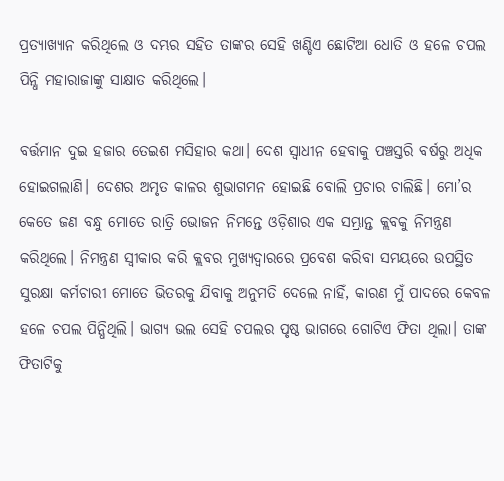ପ୍ରତ୍ୟାଖ୍ୟାନ କରିଥିଲେ ଓ ଦମ୍ଭର ସହିତ ତାଙ୍କର ସେହି ଖଣ୍ଡିଏ ଛୋଟିଆ ଧୋତି ଓ ହଳେ ଚପଲ ପିନ୍ଧି ମହାରାଜାଙ୍କୁ ସାକ୍ଷାତ କରିଥିଲେ।

ବର୍ତ୍ତମାନ ଦୁଇ ହଜାର ତେଇଶ ମସିହାର କଥା। ଦେଶ ସ୍ୱାଧୀନ ହେବାକୁ ପଞ୍ଚସ୍ତରି ବର୍ଷରୁ ଅଧିକ ହୋଇଗଲାଣି। ଦେଶର ଅମୃତ କାଳର ଶୁଭାଗମନ ହୋଇଛି ବୋଲି ପ୍ରଚାର ଚାଲିଛି। ମୋ’ର କେତେ ଜଣ ବନ୍ଧୁ ମୋତେ ରାତ୍ରି ଭୋଜନ ନିମନ୍ତେ ଓଡ଼ିଶାର ଏକ ସମ୍ଭ୍ରାନ୍ତ କ୍ଲବକୁ ନିମନ୍ତ୍ରଣ କରିଥିଲେ। ନିମନ୍ତ୍ରଣ ସ୍ୱୀକାର କରି କ୍ଲବର ମୁଖ୍ୟଦ୍ୱାରରେ ପ୍ରବେଶ କରିବା ସମୟରେ ଉପସ୍ଥିତ ସୁରକ୍ଷା କର୍ମଚାରୀ ମୋତେ ଭିତରକୁ ଯିବାକୁ ଅନୁମତି ଦେଲେ ନାହିଁ, କାରଣ ମୁଁ ପାଦରେ କେବଳ ହଳେ ଚପଲ ପିନ୍ଧିଥିଲି। ଭାଗ୍ୟ ଭଲ ସେହି ଚପଲର ପୃଷ୍ଠ ଭାଗରେ ଗୋଟିଏ ଫିତା ଥିଲା। ତାଙ୍କ ଫିତାଟିକୁ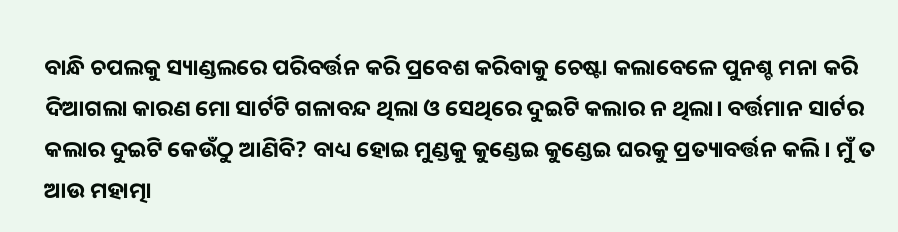ବାନ୍ଧି ଚପଲକୁ ସ୍ୟାଣ୍ଡଲରେ ପରିବର୍ତ୍ତନ କରି ପ୍ରବେଶ କରିବାକୁ ଚେଷ୍ଟା କଲାବେଳେ ପୁନଶ୍ଚ ମନା କରି ଦିଆଗଲା କାରଣ ମୋ ସାର୍ଟଟି ଗଳାବନ୍ଦ ଥିଲା ଓ ସେଥିରେ ଦୁଇଟି କଲାର ନ ଥିଲା। ବର୍ତ୍ତମାନ ସାର୍ଟର କଲାର ଦୁଇଟି କେଉଁଠୁ ଆଣିବି? ବାଧ୍ୟ ହୋଇ ମୁଣ୍ଡକୁ କୁଣ୍ଡେଇ କୁଣ୍ଡେଇ ଘରକୁ ପ୍ରତ୍ୟାବର୍ତ୍ତନ କଲି। ମୁଁ ତ ଆଉ ମହାତ୍ମା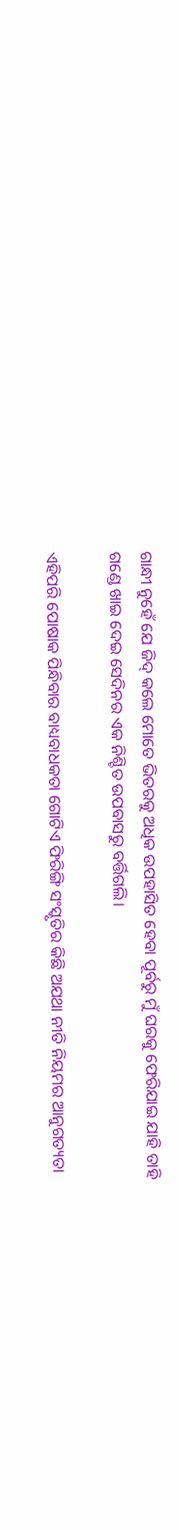ଗାନ୍ଧୀ ନୁହେଁ ଯେ ଜିଦ୍‍ କଲେ ମୋତେ ଭିତରକୁ ଅଧିକ ଉପହାସିତ ହେବା ପୂର୍ବରୁ ମୁଁ ଘରକୁ ଫେରିଯାଇ ଯାହି ତାହି ଗଣ୍ଡେ ଖାଇ ଦେଇ ସେଦିନର ଏକ ନିଶ୍ଚିତ ଉପବାସରୁ ବର୍ତ୍ତିଗଲି।

ଏହିପରି ପୋଷାକ ପିନ୍ଧିବାର ବାଧ୍ୟବାଧକତା ଗୋଟିଏ ଫିରିଙ୍ଗି ସଂସ୍କୃତିର କିଛି ଅଯଥା ନୀତି ନିୟମର ଆନୁଗତ୍ୟତା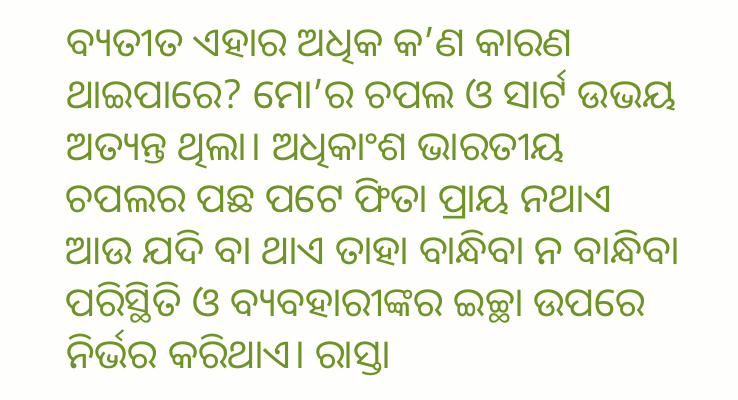ବ୍ୟତୀତ ଏହାର ଅଧିକ କ’ଣ କାରଣ ଥାଇପାରେ? ମୋ’ର ଚପଲ ଓ ସାର୍ଟ ଉଭୟ ଅତ୍ୟନ୍ତ ଥିଲା। ଅଧିକାଂଶ ଭାରତୀୟ ଚପଲର ପଛ ପଟେ ଫିତା ପ୍ରାୟ ନଥାଏ ଆଉ ଯଦି ବା ଥାଏ ତାହା ବାନ୍ଧିବା ନ ବାନ୍ଧିବା ପରିସ୍ଥିତି ଓ ବ୍ୟବହାରୀଙ୍କର ଇଚ୍ଛା ଉପରେ ନିର୍ଭର କରିଥାଏ। ରାସ୍ତା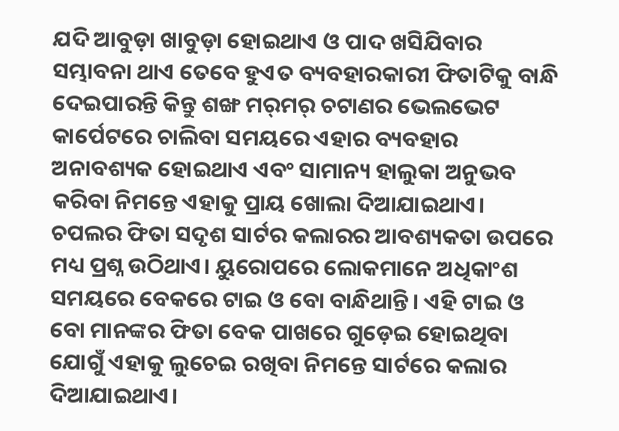ଯଦି ଆବୁଡ଼ା ଖାବୁଡ଼ା ହୋଇଥାଏ ଓ ପାଦ ଖସିଯିବାର ସମ୍ଭାବନା ଥାଏ ତେବେ ହୁଏତ ବ୍ୟବହାରକାରୀ ଫିତାଟିକୁ ବାନ୍ଧି ଦେଇପାରନ୍ତି କିନ୍ତୁ ଶଙ୍ଖ ମର୍‍ମର୍‍ ଚଟାଣର ଭେଲଭେଟ କାର୍ପେଟରେ ଚାଲିବା ସମୟରେ ଏହାର ବ୍ୟବହାର ଅନାବଶ୍ୟକ ହୋଇଥାଏ ଏବଂ ସାମାନ୍ୟ ହାଲୁକା ଅନୁଭବ କରିବା ନିମନ୍ତେ ଏହାକୁ ପ୍ରାୟ ଖୋଲା ଦିଆଯାଇଥାଏ। ଚପଲର ଫିତା ସଦୃଶ ସାର୍ଟର କଲାରର ଆବଶ୍ୟକତା ଉପରେ ମଧ୍ୟ ପ୍ରଶ୍ନ ଉଠିଥାଏ। ୟୁରୋପରେ ଲୋକମାନେ ଅଧିକାଂଶ ସମୟରେ ବେକରେ ଟାଇ ଓ ବୋ ବାନ୍ଧିଥାନ୍ତି। ଏହି ଟାଇ ଓ ବୋ ମାନଙ୍କର ଫିତା ବେକ ପାଖରେ ଗୁଡ଼େଇ ହୋଇଥିବା ଯୋଗୁଁ ଏହାକୁ ଲୁଚେଇ ରଖିବା ନିମନ୍ତେ ସାର୍ଟରେ କଲାର ଦିଆଯାଇଥାଏ।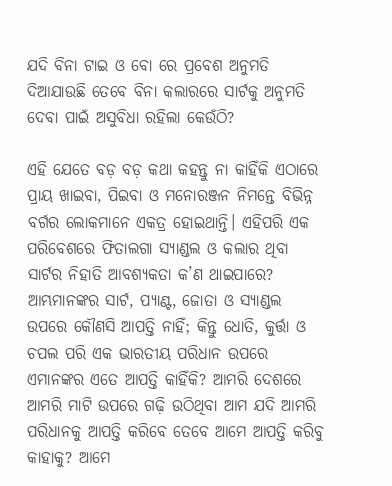ଯଦି ବିନା ଟାଇ ଓ ବୋ ରେ ପ୍ରବେଶ ଅନୁମତି ଦିଆଯାଉଛି ତେବେ ବିନା କଲାରରେ ସାର୍ଟକୁ ଅନୁମତି ଦେବା ପାଇଁ ଅସୁବିଧା ରହିଲା କେଉଁଠି?

ଏହି ଯେତେ ବଡ଼ ବଡ଼ କଥା କହନ୍ତୁ ନା କାହିଁକି ଏଠାରେ ପ୍ରାୟ ଖାଇବା, ପିଇବା ଓ ମନୋରଞ୍ଜନ ନିମନ୍ତେ ବିଭିନ୍ନ ବର୍ଗର ଲୋକମାନେ ଏକତ୍ର ହୋଇଥାନ୍ତି। ଏହିପରି ଏକ ପରିବେଶରେ ଫିତାଲଗା ସ୍ୟାଣ୍ଡଲ ଓ କଲାର ଥିବା ସାର୍ଟର ନିହାତି ଆବଶ୍ୟକତା କ’ଣ ଥାଇପାରେ? ଆମ୍ଭମାନଙ୍କର ସାର୍ଟ, ପ୍ୟାଣ୍ଟ, ଜୋତା ଓ ସ୍ୟାଣ୍ଡଲ ଉପରେ କୌଣସି ଆପତ୍ତି ନାହିଁ; କିନ୍ତୁ ଧୋତି, କୁର୍ତ୍ତା ଓ ଚପଲ ପରି ଏକ ଭାରତୀୟ ପରିଧାନ ଉପରେ ଏମାନଙ୍କର ଏତେ ଆପତ୍ତି କାହିଁକି? ଆମରି ଦେଶରେ ଆମରି ମାଟି ଉପରେ ଗଢ଼ି ଉଠିଥିବା ଆମ ଯଦି ଆମରି ପରିଧାନକୁ ଆପତ୍ତି କରିବେ ତେବେ ଆମେ ଆପତ୍ତି କରିବୁ କାହାକୁ? ଆମେ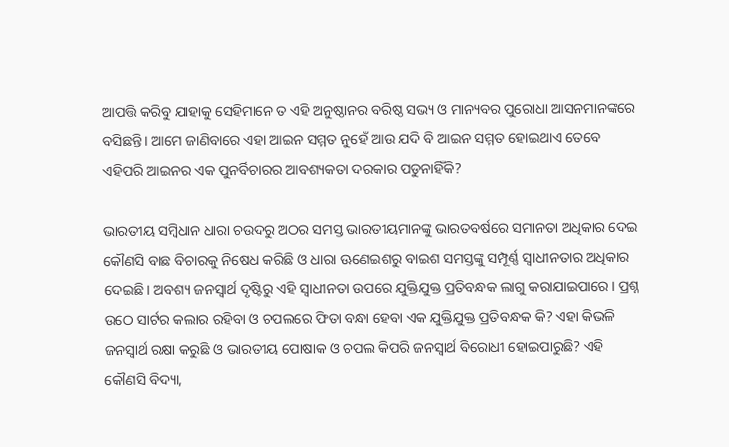ଆପତ୍ତି କରିବୁ ଯାହାକୁ ସେହିମାନେ ତ ଏହି ଅନୁଷ୍ଠାନର ବରିଷ୍ଠ ସଭ୍ୟ ଓ ମାନ୍ୟବର ପୁରୋଧା ଆସନମାନଙ୍କରେ ବସିଛନ୍ତି। ଆମେ ଜାଣିବାରେ ଏହା ଆଇନ ସମ୍ମତ ନୁହେଁ ଆଉ ଯଦି ବି ଆଇନ ସମ୍ମତ ହୋଇଥାଏ ତେବେ ଏହିପରି ଆଇନର ଏକ ପୁନର୍ବିଚାରର ଆବଶ୍ୟକତା ଦରକାର ପଡୁନାହିଁକି?

ଭାରତୀୟ ସମ୍ବିଧାନ ଧାରା ଚଉଦରୁ ଅଠର ସମସ୍ତ ଭାରତୀୟମାନଙ୍କୁ ଭାରତବର୍ଷରେ ସମାନତା ଅଧିକାର ଦେଇ କୌଣସି ବାଛ ବିଚାରକୁ ନିଷେଧ କରିଛି ଓ ଧାରା ଊଣେଇଶରୁ ବାଇଶ ସମସ୍ତଙ୍କୁ ସମ୍ପୂର୍ଣ୍ଣ ସ୍ୱାଧୀନତାର ଅଧିକାର ଦେଇଛି। ଅବଶ୍ୟ ଜନସ୍ୱାର୍ଥ ଦୃଷ୍ଟିରୁ ଏହି ସ୍ୱାଧୀନତା ଉପରେ ଯୁକ୍ତିଯୁକ୍ତ ପ୍ରତିବନ୍ଧକ ଲାଗୁ କରାଯାଇପାରେ। ପ୍ରଶ୍ନ ଉଠେ ସାର୍ଟର କଲାର ରହିବା ଓ ଚପଲରେ ଫିତା ବନ୍ଧା ହେବା ଏକ ଯୁକ୍ତିଯୁକ୍ତ ପ୍ରତିବନ୍ଧକ କି? ଏହା କିଭଳି ଜନସ୍ୱାର୍ଥ ରକ୍ଷା କରୁଛି ଓ ଭାରତୀୟ ପୋଷାକ ଓ ଚପଲ କିପରି ଜନସ୍ୱାର୍ଥ ବିରୋଧୀ ହୋଇପାରୁଛି? ଏହି କୌଣସି ବିଦ୍ୟା,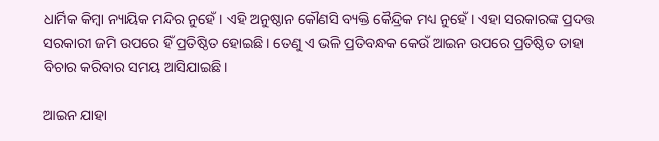ଧାର୍ମିକ କିମ୍ବା ନ୍ୟାୟିକ ମନ୍ଦିର ନୁହେଁ। ଏହି ଅନୁଷ୍ଠାନ କୌଣସି ବ୍ୟକ୍ତି କୈନ୍ଦ୍ରିକ ମଧ୍ୟ ନୁହେଁ। ଏହା ସରକାରଙ୍କ ପ୍ରଦତ୍ତ ସରକାରୀ ଜମି ଉପରେ ହିଁ ପ୍ରତିଷ୍ଠିତ ହୋଇଛି। ତେଣୁ ଏ ଭଳି ପ୍ରତିବନ୍ଧକ କେଉଁ ଆଇନ ଉପରେ ପ୍ରତିଷ୍ଠିତ ତାହା ବିଚାର କରିବାର ସମୟ ଆସିଯାଇଛି।

ଆଇନ ଯାହା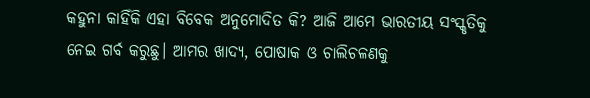କହୁନା କାହିଁକି ଏହା ବିବେକ ଅନୁମୋଦିତ କି? ଆଜି ଆମେ ଭାରତୀୟ ସଂସ୍କୃତିକୁ ନେଇ ଗର୍ବ କରୁଛୁ। ଆମର ଖାଦ୍ୟ, ପୋଷାକ ଓ ଚାଲିଚଳଣକୁ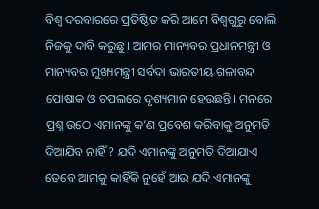ବିଶ୍ୱ ଦରବାରରେ ପ୍ରତିଷ୍ଠିତ କରି ଆମେ ବିଶ୍ୱଗୁରୁ ବୋଲି ନିଜକୁ ଦାବି କରୁଛୁ। ଆମର ମାନ୍ୟବର ପ୍ରଧାନମନ୍ତ୍ରୀ ଓ ମାନ୍ୟବର ମୁଖ୍ୟମନ୍ତ୍ରୀ ସର୍ବଦା ଭାରତୀୟ ଗଳାବନ୍ଦ ପୋଷାକ ଓ ଚପଲରେ ଦୃଶ୍ୟମାନ ହେଉଛନ୍ତି। ମନରେ ପ୍ରଶ୍ନ ଉଠେ ଏମାନଙ୍କୁ କ’ଣ ପ୍ରବେଶ କରିବାକୁ ଅନୁମତି ଦିଆଯିବ ନାହିଁ? ଯଦି ଏମାନଙ୍କୁ ଅନୁମତି ଦିଆଯାଏ ତେବେ ଆମକୁ କାହିଁକି ନୁହେଁ ଆଉ ଯଦି ଏମାନଙ୍କୁ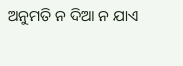ଅନୁମତି ନ ଦିଆ ନ ଯାଏ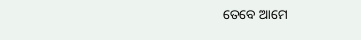ତେବେ ଆମେ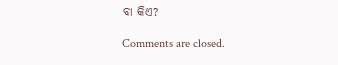ବା କିଏ?

Comments are closed.